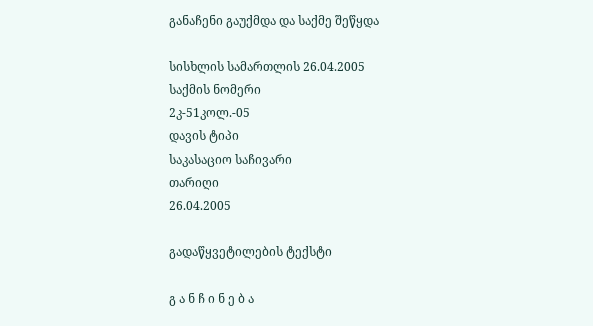განაჩენი გაუქმდა და საქმე შეწყდა

სისხლის სამართლის 26.04.2005
საქმის ნომერი
2კ-51კოლ.-05
დავის ტიპი
საკასაციო საჩივარი
თარიღი
26.04.2005

გადაწყვეტილების ტექსტი

გ ა ნ ჩ ი ნ ე ბ ა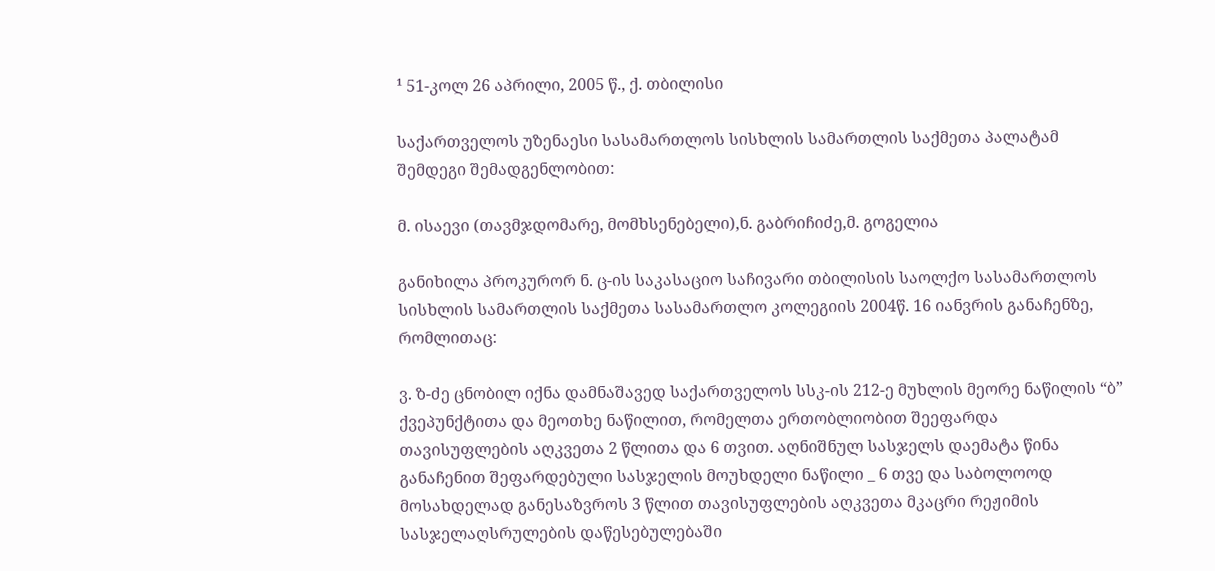¹ 51-კოლ 26 აპრილი, 2005 წ., ქ. თბილისი

საქართველოს უზენაესი სასამართლოს სისხლის სამართლის საქმეთა პალატამ შემდეგი შემადგენლობით:

მ. ისაევი (თავმჯდომარე, მომხსენებელი),ნ. გაბრიჩიძე,მ. გოგელია

განიხილა პროკურორ ნ. ც-ის საკასაციო საჩივარი თბილისის საოლქო სასამართლოს სისხლის სამართლის საქმეთა სასამართლო კოლეგიის 2004წ. 16 იანვრის განაჩენზე, რომლითაც:

ვ. ზ-ძე ცნობილ იქნა დამნაშავედ საქართველოს სსკ-ის 212-ე მუხლის მეორე ნაწილის “ბ” ქვეპუნქტითა და მეოთხე ნაწილით, რომელთა ერთობლიობით შეეფარდა თავისუფლების აღკვეთა 2 წლითა და 6 თვით. აღნიშნულ სასჯელს დაემატა წინა განაჩენით შეფარდებული სასჯელის მოუხდელი ნაწილი _ 6 თვე და საბოლოოდ მოსახდელად განესაზვროს 3 წლით თავისუფლების აღკვეთა მკაცრი რეჟიმის სასჯელაღსრულების დაწესებულებაში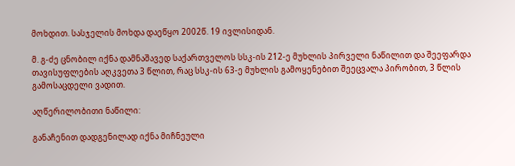მოხდით. სასჯელის მოხდა დაეწყო 2002წ. 19 ივლისიდან.

მ. გ-ძე ცნობილ იქნა დამნაშავედ საქართველოს სსკ-ის 212-ე მუხლის პირველი ნაწილით და შეეფარდა თავისუფლების აღკვეთა 3 წლით, რაც სსკ-ის 63-ე მუხლის გამოყენებით შეეცვალა პირობით, 3 წლის გამოსაცდელი ვადით.

აღწერილობითი ნაწილი:

განაჩენით დადგენილად იქნა მიჩნეული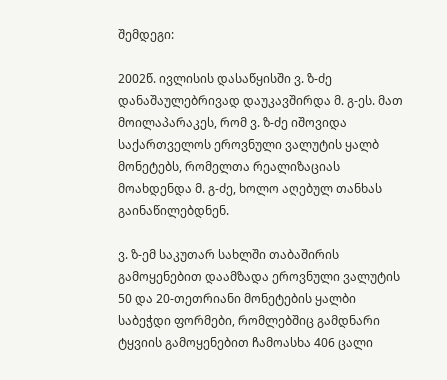შემდეგი:

2002წ. ივლისის დასაწყისში ვ. ზ-ძე დანაშაულებრივად დაუკავშირდა მ. გ-ეს. მათ მოილაპარაკეს, რომ ვ. ზ-ძე იშოვიდა საქართველოს ეროვნული ვალუტის ყალბ მონეტებს, რომელთა რეალიზაციას მოახდენდა მ. გ-ძე, ხოლო აღებულ თანხას გაინაწილებდნენ.

ვ. ზ-ემ საკუთარ სახლში თაბაშირის გამოყენებით დაამზადა ეროვნული ვალუტის 50 და 20-თეთრიანი მონეტების ყალბი საბეჭდი ფორმები, რომლებშიც გამდნარი ტყვიის გამოყენებით ჩამოასხა 406 ცალი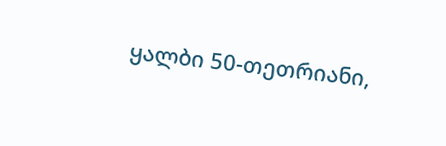ყალბი 50-თეთრიანი,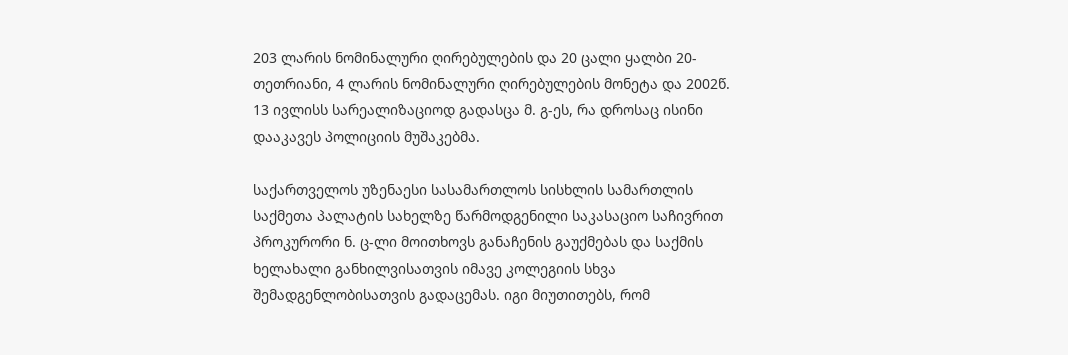203 ლარის ნომინალური ღირებულების და 20 ცალი ყალბი 20- თეთრიანი, 4 ლარის ნომინალური ღირებულების მონეტა და 2002წ. 13 ივლისს სარეალიზაციოდ გადასცა მ. გ-ეს, რა დროსაც ისინი დააკავეს პოლიციის მუშაკებმა.

საქართველოს უზენაესი სასამართლოს სისხლის სამართლის საქმეთა პალატის სახელზე წარმოდგენილი საკასაციო საჩივრით პროკურორი ნ. ც-ლი მოითხოვს განაჩენის გაუქმებას და საქმის ხელახალი განხილვისათვის იმავე კოლეგიის სხვა შემადგენლობისათვის გადაცემას. იგი მიუთითებს, რომ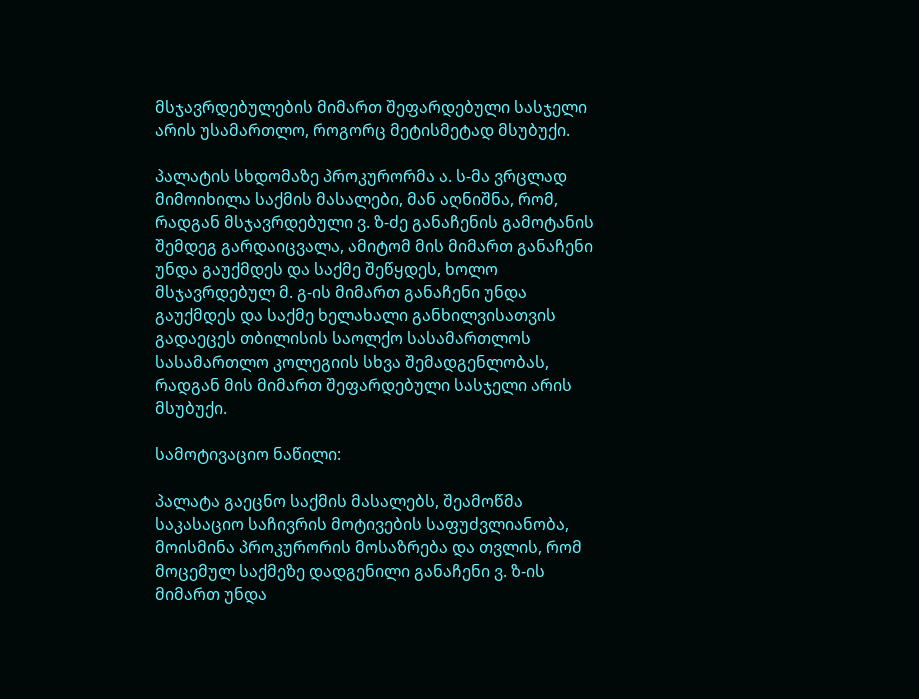მსჯავრდებულების მიმართ შეფარდებული სასჯელი არის უსამართლო, როგორც მეტისმეტად მსუბუქი.

პალატის სხდომაზე პროკურორმა ა. ს-მა ვრცლად მიმოიხილა საქმის მასალები, მან აღნიშნა, რომ, რადგან მსჯავრდებული ვ. ზ-ძე განაჩენის გამოტანის შემდეგ გარდაიცვალა, ამიტომ მის მიმართ განაჩენი უნდა გაუქმდეს და საქმე შეწყდეს, ხოლო მსჯავრდებულ მ. გ-ის მიმართ განაჩენი უნდა გაუქმდეს და საქმე ხელახალი განხილვისათვის გადაეცეს თბილისის საოლქო სასამართლოს სასამართლო კოლეგიის სხვა შემადგენლობას, რადგან მის მიმართ შეფარდებული სასჯელი არის მსუბუქი.

სამოტივაციო ნაწილი:

პალატა გაეცნო საქმის მასალებს, შეამოწმა საკასაციო საჩივრის მოტივების საფუძვლიანობა, მოისმინა პროკურორის მოსაზრება და თვლის, რომ მოცემულ საქმეზე დადგენილი განაჩენი ვ. ზ-ის მიმართ უნდა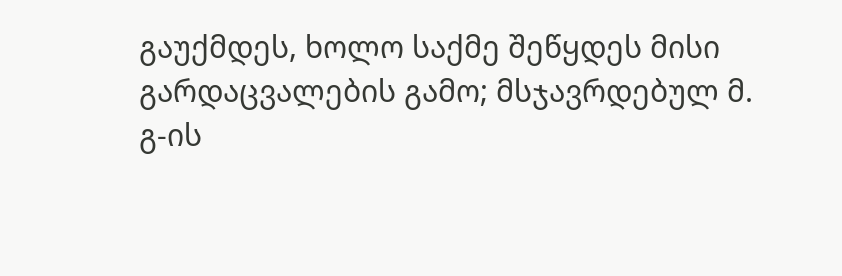გაუქმდეს, ხოლო საქმე შეწყდეს მისი გარდაცვალების გამო; მსჯავრდებულ მ. გ-ის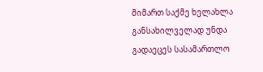მიმართ საქმე ხელახლა განსახილველად უნდა გადაეცეს სასამართლო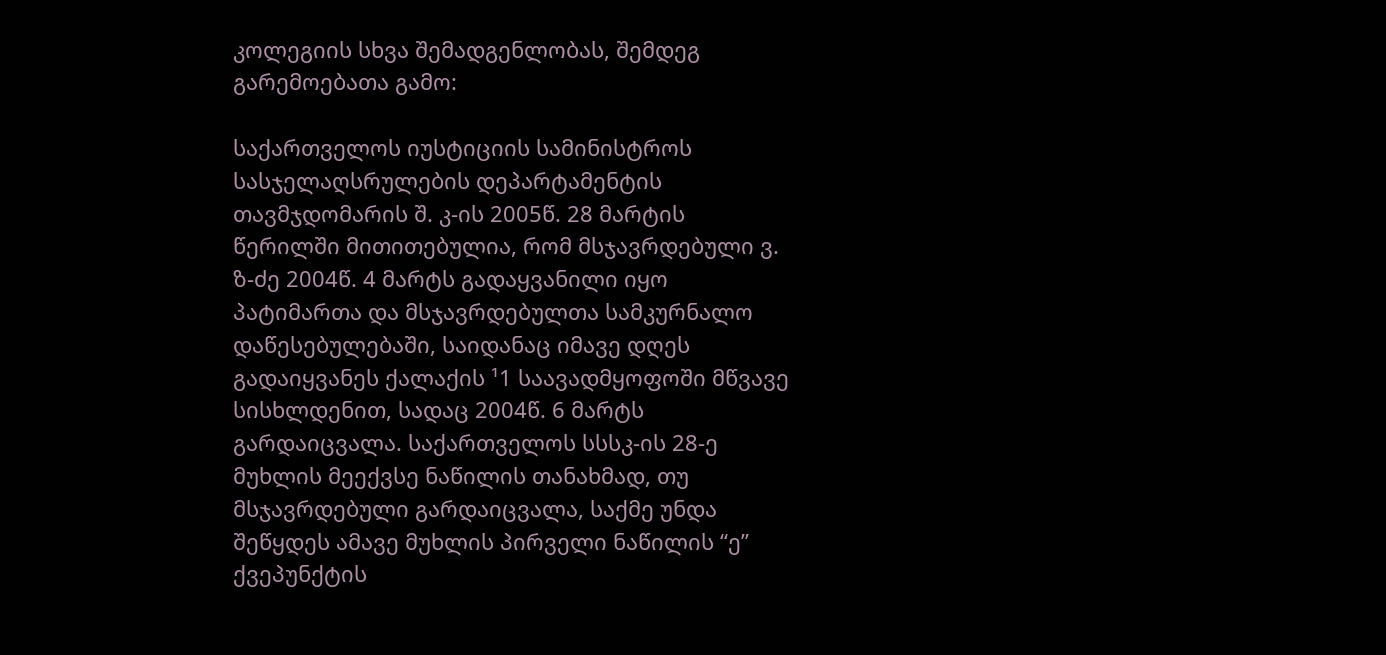კოლეგიის სხვა შემადგენლობას, შემდეგ გარემოებათა გამო:

საქართველოს იუსტიციის სამინისტროს სასჯელაღსრულების დეპარტამენტის თავმჯდომარის შ. კ-ის 2005წ. 28 მარტის წერილში მითითებულია, რომ მსჯავრდებული ვ. ზ-ძე 2004წ. 4 მარტს გადაყვანილი იყო პატიმართა და მსჯავრდებულთა სამკურნალო დაწესებულებაში, საიდანაც იმავე დღეს გადაიყვანეს ქალაქის ¹1 საავადმყოფოში მწვავე სისხლდენით, სადაც 2004წ. 6 მარტს გარდაიცვალა. საქართველოს სსსკ-ის 28-ე მუხლის მეექვსე ნაწილის თანახმად, თუ მსჯავრდებული გარდაიცვალა, საქმე უნდა შეწყდეს ამავე მუხლის პირველი ნაწილის “ე” ქვეპუნქტის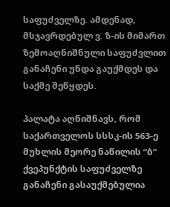საფუძველზე. ამდენად, მსჯავრდებულ ვ. ზ-ის მიმართ ზემოაღნიშნული საფუძვლით განაჩენი უნდა გაუქმდეს და საქმე შეწყდეს.

პალატა აღნიშნავს, რომ საქართველოს სსსკ-ის 563-ე მუხლის მეორე ნაწილის “ბ” ქვეპუნქტის საფუძველზე განაჩენი გასაუქმებულია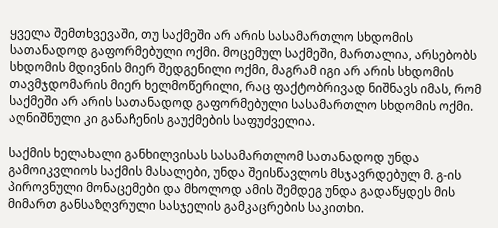ყველა შემთხვევაში, თუ საქმეში არ არის სასამართლო სხდომის სათანადოდ გაფორმებული ოქმი. მოცემულ საქმეში, მართალია, არსებობს სხდომის მდივნის მიერ შედგენილი ოქმი, მაგრამ იგი არ არის სხდომის თავმჯდომარის მიერ ხელმოწერილი, რაც ფაქტობრივად ნიშნავს იმას, რომ საქმეში არ არის სათანადოდ გაფორმებული სასამართლო სხდომის ოქმი. აღნიშნული კი განაჩენის გაუქმების საფუძველია.

საქმის ხელახალი განხილვისას სასამართლომ სათანადოდ უნდა გამოიკვლიოს საქმის მასალები, უნდა შეისწავლოს მსჯავრდებულ მ. გ-ის პიროვნული მონაცემები და მხოლოდ ამის შემდეგ უნდა გადაწყდეს მის მიმართ განსაზღვრული სასჯელის გამკაცრების საკითხი.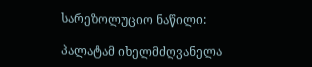სარეზოლუციო ნაწილი:

პალატამ იხელმძღვანელა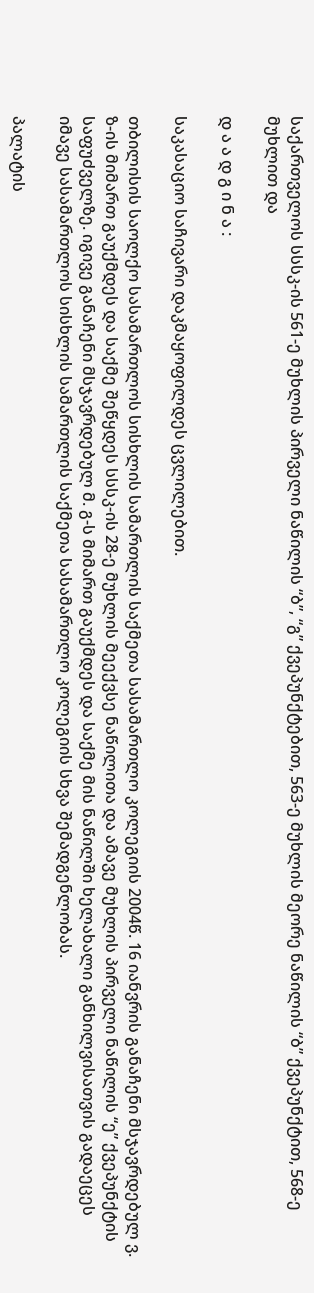საქართველოს სსსკ-ის 561-ე მუხლის პირველი ნაწილის “ბ”, “გ” ქვეპუნქტებით, 563-ე მუხლის მეორე ნაწილის “ბ” ქვეპუნქტით, 568-ე მუხლით და

დ ა ა დ გ ი ნ ა :

საკასაციო საჩივარი დაკმაყოფილდეს ცვლილებით.

თბილისის საოლქო სასამართლოს სისხლის სამართლის საქმეთა სასამართლო კოლეგიის 2004წ. 16 იანვრის განაჩენი მსჯავრდებულ ვ. ზ-ის მიმართ გაუქმდეს და საქმე შეწყდეს სსსკ-ის 28-ე მუხლის მეექვსე ნაწილითა და ამავე მუხლის პირველი ნაწილის “ე” ქვეპუნქტის საფუძველზე. იგივე განაჩენი მსჯავრდებულ მ. გ-ს მიმართ გაუქმდეს და საქმე მის ნაწილში ხელახალი განხილვისათვის გადაეცეს იმავე სასამართლოს სისხლის სამართლის საქმეთა სასამართლო კოლეგიის სხვა შემადგენლობას.

პალატის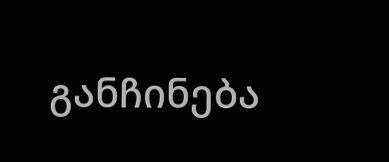განჩინება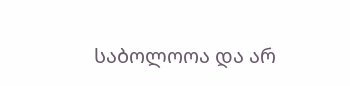საბოლოოა და არ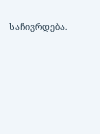საჩივრდება.